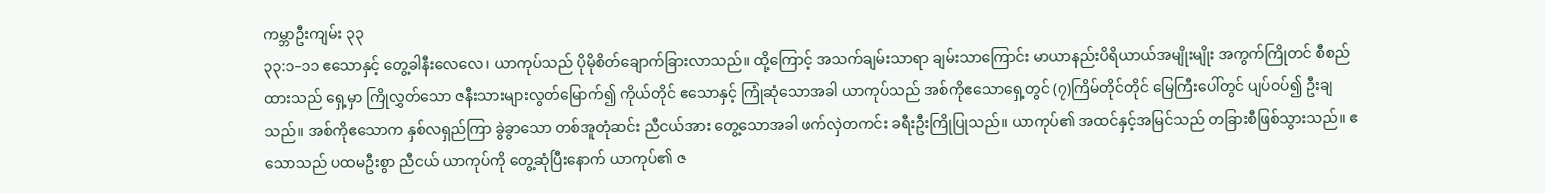ကမ္ဘာဦးကျမ်း ၃၃
၃၃:၁–၁၁ ဧသောနှင့် တွေ့ခါနီးလေလေ၊ ယာကုပ်သည် ပိုမိုစိတ်ချောက်ခြားလာသည်။ ထို့ကြောင့် အသက်ချမ်းသာရာ ချမ်းသာကြောင်း မာယာနည်းပိရိယာယ်အမျိုးမျိုး အကွက်ကြိုတင် စီစည်ထားသည် ရှေ့မှာ ကြိုလွှတ်သော ဇနီးသားများလွတ်မြောက်၍ ကိုယ်တိုင် ဧသောနှင့် ကြုံဆုံသောအခါ ယာကုပ်သည် အစ်ကိုဧသောရှေ့တွင် (၇)ကြိမ်တိုင်တိုင် မြေကြီးပေါ်တွင် ပျပ်ဝပ်၍ ဦးချသည်။ အစ်ကိုဧသောက နှစ်လရှည်ကြာ ခွဲခွာသော တစ်အူတုံဆင်း ညီငယ်အား တွေ့သောအခါ ဖက်လှဲတကင်း ခရီးဦးကြိုပြုသည်။ ယာကုပ်၏ အထင်နှင့်အမြင်သည် တခြားစီဖြစ်သွားသည်။ ဧသောသည် ပထမဦးစွာ ညီငယ် ယာကုပ်ကို တွေ့ဆုံပြီးနောက် ယာကုပ်၏ ဇ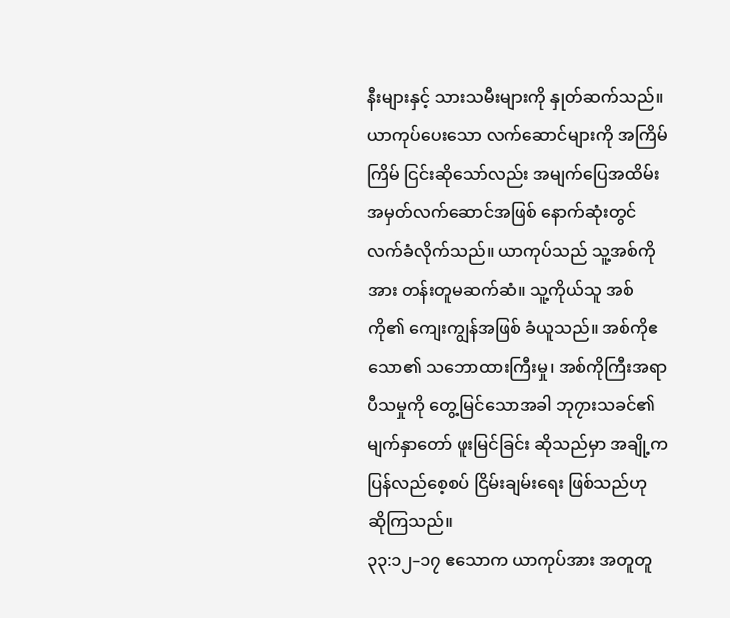နီးများနှင့် သားသမီးများကို နှုတ်ဆက်သည်။ ယာကုပ်ပေးသော လက်ဆောင်များကို အကြိမ်ကြိမ် ငြင်းဆိုသော်လည်း အမျက်ပြေအထိမ်းအမှတ်လက်ဆောင်အဖြစ် နောက်ဆုံးတွင် လက်ခံလိုက်သည်။ ယာကုပ်သည် သူ့အစ်ကိုအား တန်းတူမဆက်ဆံ။ သူ့ကိုယ်သူ အစ်ကို၏ ကျေးကျွန်အဖြစ် ခံယူသည်။ အစ်ကိုဧသော၏ သဘောထားကြီးမှု၊ အစ်ကိုကြီးအရာ ပီသမှုကို တွေ့မြင်သောအခါ ဘု၇ားသခင်၏ မျက်နှာတော် ဖူးမြင်ခြင်း ဆိုသည်မှာ အချို့က ပြန်လည်စေ့စပ် ငြိမ်းချမ်းရေး ဖြစ်သည်ဟု ဆိုကြသည်။
၃၃:၁၂–၁၇ ဧသောက ယာကုပ်အား အတူတူ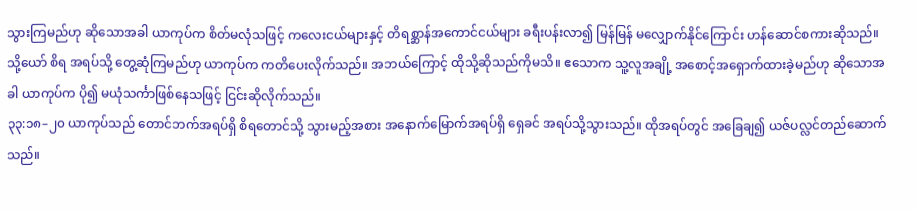သွားကြမည်ဟု ဆိုသောအခါ ယာကုပ်က စိတ်မလုံသဖြင့် ကလေးငယ်များနှင့် တိရစ္ဆာန်အကောင်ငယ်များ ခရီးပန်းလာ၍ မြန်မြန် မလျှောက်နိုင်ကြောင်း ဟန်ဆောင်စကားဆိုသည်။ သို့ယော် စိရ အရပ်သို့ တွေ့ဆုံကြမည်ဟု ယာကုပ်က ကတိပေးလိုက်သည်။ အဘယ်ကြောင့် ထိုသို့ဆိုသည်ကိုမသိ။ ဧသောက သူ့လူအချို့ အစောင့်အရှောက်ထားခဲ့မည်ဟု ဆိုသောအခါ ယာကုပ်က ပို၍ မယုံသင်္ကာဖြစ်နေသဖြင့် ငြင်းဆိုလိုက်သည်။
၃၃:၁၈–၂၀ ယာကုပ်သည် တောင်ဘက်အရပ်ရှိ စိရတောင်သို့ သွားမည့်အစား အနောက်မြောက်အရပ်ရှိ ရှေခင် အရပ်သို့သွားသည်။ ထိုအရပ်တွင် အခြေချ၍ ယဇ်ပလ္လင်တည်ဆောက်သည်။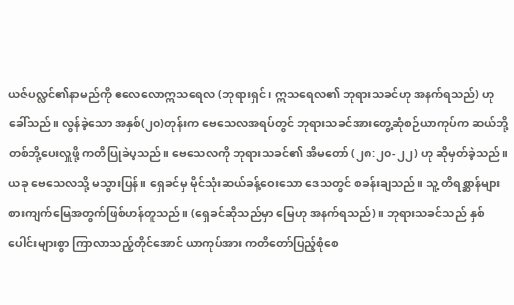ယဇ်ပလ္လင်၏နာမည်ကို ဧလေလောဣသရေလ (ဘုရားရှင်၊ ဣသရေလ၏ ဘုရားသခင်ဟု အနက်ရသည်) ဟု ခေါ်သည်။ လွန်ခဲ့သော အနှစ်(၂၀)တုန်းက ဗေသေလအရပ်တွင် ဘုရားသခင်အားတွေ့ဆုံစဉ်ယာကုပ်က ဆယ်ဘို့တစ်ဘို့ပေးလှူဖို့ ကတိပြုခဲပ့သည်။ ဗေသေလကို ဘုရားသခင်၏ အိမတော် (၂၈:၂၀-၂၂) ဟု ဆိုမှတ်ခဲ့သည်။ ယခု ဗေသေလသို့ မသွားပြန်။ ရှေခင်မှ မိုင်သုံးဆယ်ခန့်ဝေးသော ဒေသတွင် စခန်းချသည်။ သူ့ တိရစ္ဆာန်များ စားကျက်မြေအတွက်ဖြစ်ဟန်တူသည်။ (ရှေခင်ဆိုသည်မှာ မြေဟု အနက်ရသည်)။ ဘုရားသခင်သည် နှစ်ပေါင်းများစွာ ကြာလာသည့်တိုင်အောင် ယာကုပ်အား ကတိတော်ပြည့်စုံစေ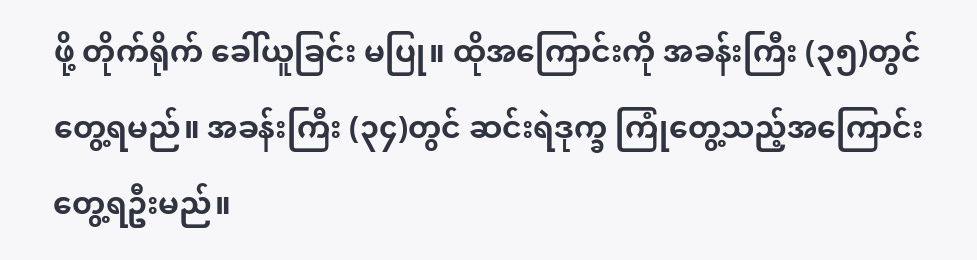ဖို့ တိုက်ရိုက် ခေါ်ယူခြင်း မပြု။ ထိုအကြောင်းကို အခန်းကြီး (၃၅)တွင်တွေ့ရမည်။ အခန်းကြီး (၃၄)တွင် ဆင်းရဲဒုက္ခ ကြုံတွေ့သည့်အကြောင်း တွေ့ရဦးမည်။